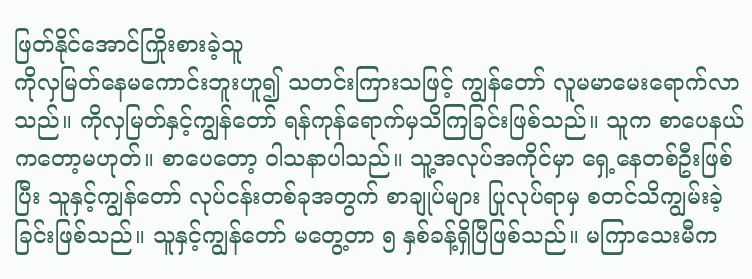ဖြတ်နိုင်အောင်ကြိုးစားခဲ့သူ
ကိုလှမြတ်နေမကောင်းဘူးဟူ၍ သတင်းကြားသဖြင့် ကျွန်တော် လူမမာမေးရောက်လာသည်။ ကိုလှမြတ်နှင့်ကျွန်တော် ရန်ကုန်ရောက်မှသိကြခြင်းဖြစ်သည်။ သူက စာပေနယ်ကတော့မဟုတ်။ စာပေတော့ ဝါသနာပါသည်။ သူ့အလုပ်အကိုင်မှာ ရှေ့နေတစ်ဦးဖြစ်ပြီး သူနှင့်ကျွန်တော် လုပ်ငန်းတစ်ခုအတွက် စာချုပ်များ ပြုလုပ်ရာမှ စတင်သိကျွမ်းခဲ့ခြင်းဖြစ်သည်။ သူနှင့်ကျွန်တော် မတွေ့တာ ၅ နှစ်ခန့်ရှိပြီဖြစ်သည်။ မကြာသေးမီက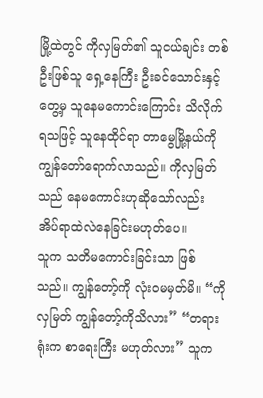မြို့ထဲတွင် ကိုလှမြတ်၏ သူငယ်ချင်း တစ်ဦးဖြစ်သူ ရှေ့နေကြီး ဦးခင်သောင်းနှင့်တွေ့မှ သူနေမကောင်းကြောင်း သိလိုက်ရသဖြင့် သူနေထိုင်ရာ တာမွေမြို့နယ်ကို ကျွန်တော်ရောက်လာသည်။ ကိုလှမြတ်သည် နေမကောင်းဟုဆိုသော်လည်း အိပ်ရာထဲလဲနေခြင်းမဟုတ်ပေ။
သူက သတိမကောင်းခြင်းသာ ဖြစ်သည်။ ကျွန်တော့်ကို လုံးဝမမှတ်မိ။ “ကိုလှမြတ် ကျွန်တော့်ကိုသိလား” “တရားရုံးက စာရေးကြီး မဟုတ်လား” သူက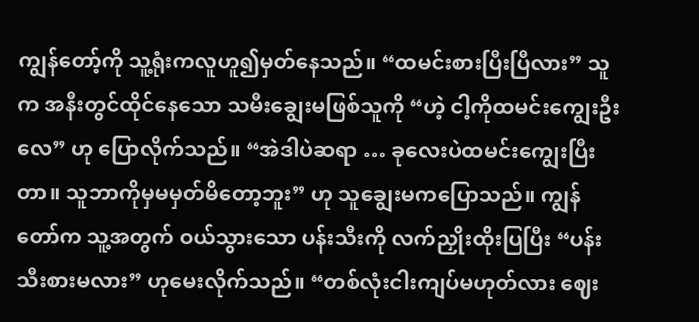ကျွန်တော့်ကို သူ့ရုံးကလူဟူ၍မှတ်နေသည်။ “ထမင်းစားပြီးပြီလား” သူက အနီးတွင်ထိုင်နေသော သမီးချွေးမဖြစ်သူကို “ဟဲ့ ငါ့ကိုထမင်းကျွေးဦးလေ” ဟု ပြောလိုက်သည်။ “အဲဒါပဲဆရာ … ခုလေးပဲထမင်းကျွေးပြီးတာ။ သူဘာကိုမှမမှတ်မိတော့ဘူး” ဟု သူချွေးမကပြောသည်။ ကျွန်တော်က သူ့အတွက် ဝယ်သွားသော ပန်းသီးကို လက်ညှိုးထိုးပြပြီး “ပန်းသီးစားမလား” ဟုမေးလိုက်သည်။ “တစ်လုံးငါးကျပ်မဟုတ်လား ဈေး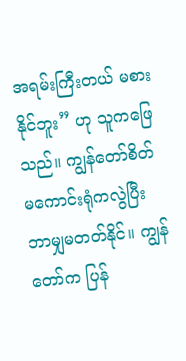အရမ်းကြီးတယ် မစားနိုင်ဘူး” ဟု သူကဖြေသည်။ ကျွန်တော်စိတ်မကောင်းရုံကလွဲပြီး ဘာမျှမတတ်နိုင်။ ကျွန်တော်က ပြန်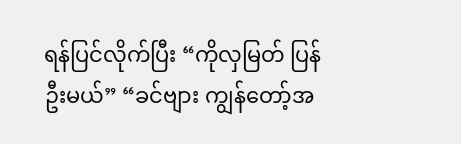ရန်ပြင်လိုက်ပြီး “ကိုလှမြတ် ပြန်ဦးမယ်” “ခင်ဗျား ကျွန်တော့်အ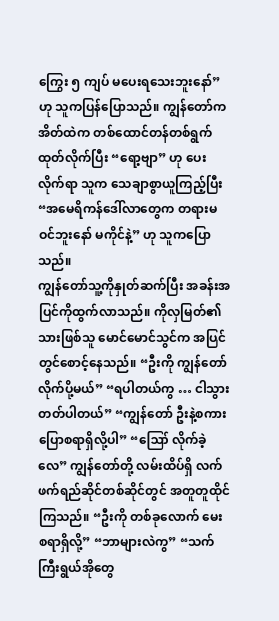ကြွေး ၅ ကျပ် မပေးရသေးဘူးနော်” ဟု သူကပြန်ပြောသည်။ ကျွန်တော်က အိတ်ထဲက တစ်ထောင်တန်တစ်ရွက်ထုတ်လိုက်ပြီး “ရော့ဗျာ” ဟု ပေးလိုက်ရာ သူက သေချာစွာယူကြည့်ပြီး “အမေရိကန်ဒေါ်လာတွေက တရားမဝင်ဘူးနော် မကိုင်နဲ့” ဟု သူကပြောသည်။
ကျွန်တော်သူ့ကိုနှုတ်ဆက်ပြီး အခန်းအပြင်ကိုထွက်လာသည်။ ကိုလှမြတ်၏သားဖြစ်သူ မောင်မောင်သွင်က အပြင်တွင်စောင့်နေသည်။ “ဦးကို ကျွန်တော်လိုက်ပို့မယ်” “ရပါတယ်ကွ … ငါသွားတတ်ပါတယ်” “ကျွန်တော် ဦးနဲ့စကားပြောစရာရှိလို့ပါ” “ဪ လိုက်ခဲ့လေ” ကျွန်တော်တို့ လမ်းထိပ်ရှိ လက်ဖက်ရည်ဆိုင်တစ်ဆိုင်တွင် အတူတူထိုင်ကြသည်။ “ဦးကို တစ်ခုလောက် မေးစရာရှိလို့” “ဘာများလဲကွ” “သက်ကြီးရွယ်အိုတွေ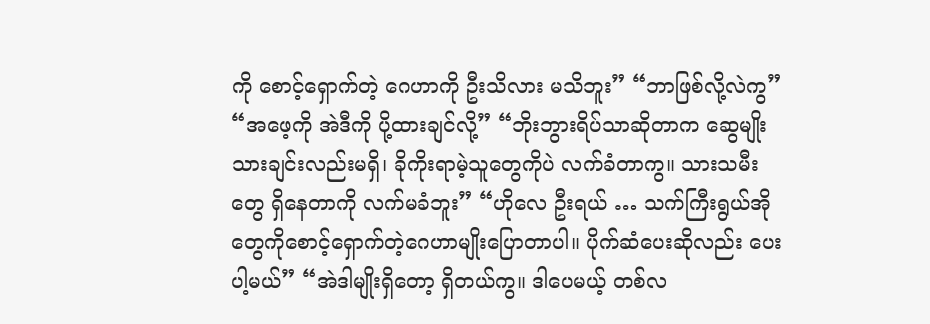ကို စောင့်ရှောက်တဲ့ ဂေဟာကို ဦးသိလား မသိဘူး” “ဘာဖြစ်လို့လဲကွ” “အဖေ့ကို အဲဒီကို ပို့ထားချင်လို့” “ဘိုးဘွားရိပ်သာဆိုတာက ဆွေမျိုးသားချင်းလည်းမရှိ၊ ခိုကိုးရာမဲ့သူတွေကိုပဲ လက်ခံတာကွ။ သားသမီးတွေ ရှိနေတာကို လက်မခံဘူး” “ဟိုလေ ဦးရယ် … သက်ကြီးရွယ်အိုတွေကိုစောင့်ရှောက်တဲ့ဂေဟာမျိုးပြောတာပါ။ ပိုက်ဆံပေးဆိုလည်း ပေးပါ့မယ်” “အဲဒါမျိုးရှိတော့ ရှိတယ်ကွ။ ဒါပေမယ့် တစ်လ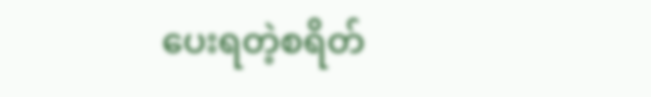ပေးရတဲ့စရိတ်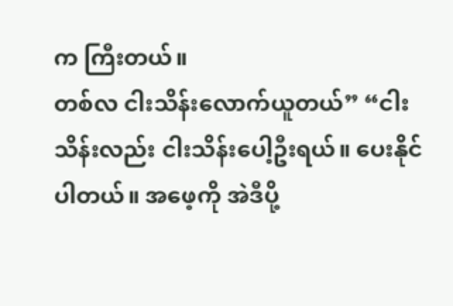က ကြီးတယ်။
တစ်လ ငါးသိန်းလောက်ယူတယ်” “ငါးသိန်းလည်း ငါးသိန်းပေါ့ဦးရယ်။ ပေးနိုင်ပါတယ်။ အဖေ့ကို အဲဒီပို့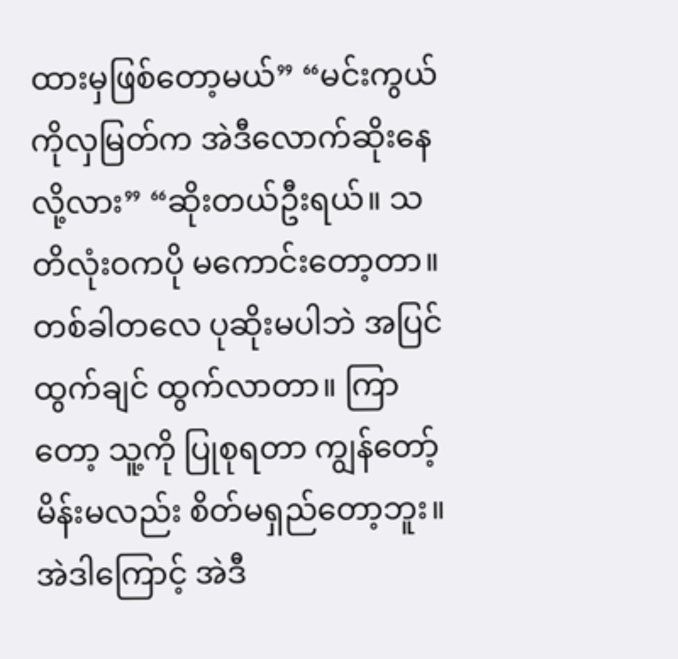ထားမှဖြစ်တော့မယ်” “မင်းကွယ် ကိုလှမြတ်က အဲဒီလောက်ဆိုးနေလို့လား” “ဆိုးတယ်ဦးရယ်။ သတိလုံးဝကပို မကောင်းတော့တာ။ တစ်ခါတလေ ပုဆိုးမပါဘဲ အပြင်ထွက်ချင် ထွက်လာတာ။ ကြာတော့ သူ့ကို ပြုစုရတာ ကျွန်တော့်မိန်းမလည်း စိတ်မရှည်တော့ဘူး။ အဲဒါကြောင့် အဲဒီ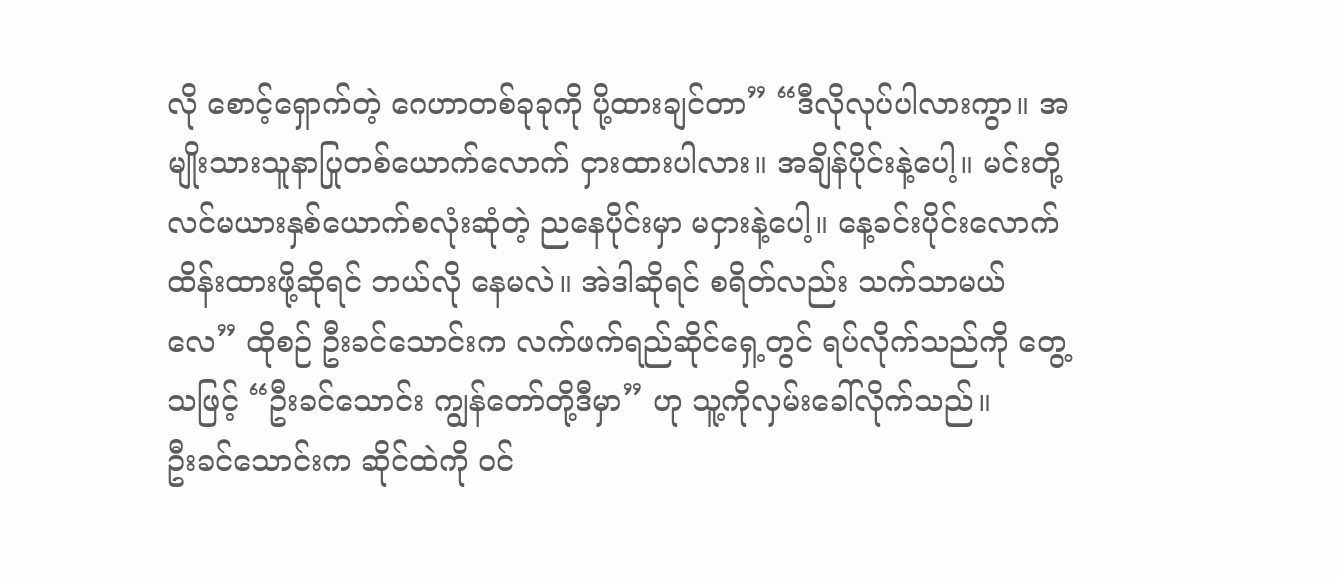လို စောင့်ရှောက်တဲ့ ဂေဟာတစ်ခုခုကို ပို့ထားချင်တာ” “ဒီလိုလုပ်ပါလားကွာ။ အမျိုးသားသူနာပြုတစ်ယောက်လောက် ငှားထားပါလား။ အချိန်ပိုင်းနဲ့ပေါ့။ မင်းတို့ လင်မယားနှစ်ယောက်စလုံးဆုံတဲ့ ညနေပိုင်းမှာ မငှားနဲ့ပေါ့။ နေ့ခင်းပိုင်းလောက်ထိန်းထားဖို့ဆိုရင် ဘယ်လို နေမလဲ။ အဲဒါဆိုရင် စရိတ်လည်း သက်သာမယ်လေ” ထိုစဉ် ဦးခင်သောင်းက လက်ဖက်ရည်ဆိုင်ရှေ့တွင် ရပ်လိုက်သည်ကို တွေ့သဖြင့် “ဦးခင်သောင်း ကျွန်တော်တို့ဒီမှာ” ဟု သူ့ကိုလှမ်းခေါ်လိုက်သည်။
ဦးခင်သောင်းက ဆိုင်ထဲကို ဝင်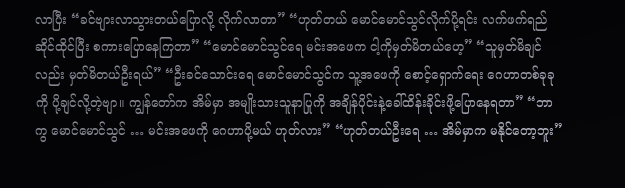လာပြီး “ခင်ဗျားလာသွားတယ်ပြောလို့ လိုက်လာတာ” “ဟုတ်တယ် မောင်မောင်သွင်လိုက်ပို့ရင်း လက်ဖက်ရည်ဆိုင်ထိုင်ပြီး စကားပြောနေကြတာ” “မောင်မောင်သွင်ရေ မင်းအဖေက ငါ့ကိုမှတ်မိတယ်ဟေ့” “သူမှတ်မိချင်လည်း မှတ်မိတယ်ဦးရယ်” “ဦးခင်သောင်းရေ မောင်မောင်သွင်က သူ့အဖေကို စောင့်ရှောက်ရေး ဂေဟာတစ်ခုခုကို ပို့ချင်လို့တဲ့ဗျာ။ ကျွန်တော်က အိမ်မှာ အမျိုးသားသူနာပြုကို အချိန်ပိုင်းနဲ့ခေါ်ထိန်းခိုင်းဖို့ပြောနေရတာ” “ဘာကွ မောင်မောင်သွင် … မင်းအဖေကို ဂေဟာပို့မယ် ဟုတ်လား” “ဟုတ်တယ်ဦးရေ … အိမ်မှာက မနိုင်တော့ဘူး”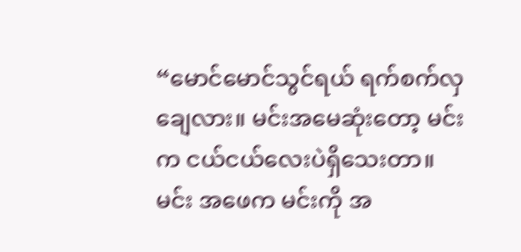“မောင်မောင်သွင်ရယ် ရက်စက်လှချေလား။ မင်းအမေဆုံးတော့ မင်းက ငယ်ငယ်လေးပဲရှိသေးတာ။ မင်း အဖေက မင်းကို အ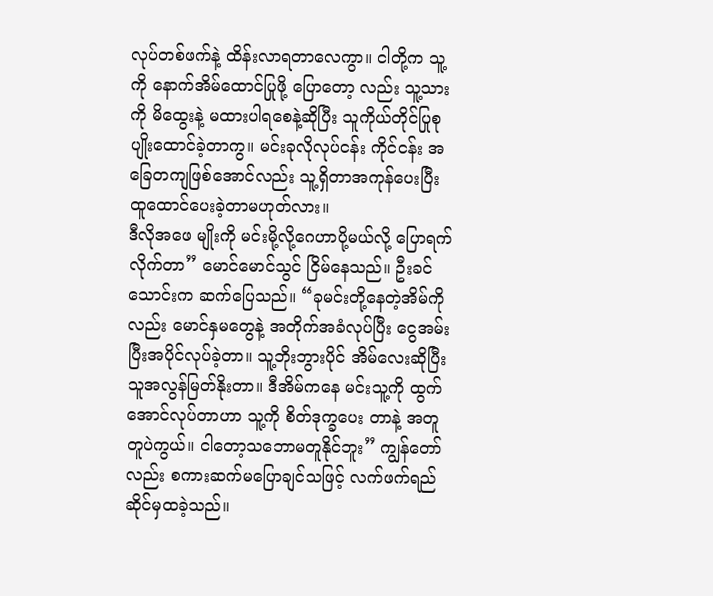လုပ်တစ်ဖက်နဲ့ ထိန်းလာရတာလေကွာ။ ငါတို့က သူ့ကို နောက်အိမ်ထောင်ပြုဖို့ ပြောတော့ လည်း သူ့သားကို မိထွေးနဲ့ မထားပါရစေနဲ့ဆိုပြီး သူကိုယ်တိုင်ပြုစုပျိုးထောင်ခဲ့တာကွ။ မင်းခုလိုလုပ်ငန်း ကိုင်ငန်း အခြေတကျဖြစ်အောင်လည်း သူ့ရှိတာအကုန်ပေးပြီး ထူထောင်ပေးခဲ့တာမဟုတ်လား။
ဒီလိုအဖေ မျိုးကို မင်းမို့လို့ဂေဟာပို့မယ်လို့ ပြောရက်လိုက်တာ” မောင်မောင်သွင် ငြိမ်နေသည်။ ဦးခင်သောင်းက ဆက်ပြေသည်။ “ခုမင်းတို့နေတဲ့အိမ်ကိုလည်း မောင်နှမတွေနဲ့ အတိုက်အခံလုပ်ပြီး ငွေအမ်းပြီးအပိုင်လုပ်ခဲ့တာ။ သူ့ဘိုးဘွားပိုင် အိမ်လေးဆိုပြီး သူအလွန်မြတ်နိုးတာ။ ဒီအိမ်ကနေ မင်းသူ့ကို ထွက်အောင်လုပ်တာဟာ သူ့ကို စိတ်ဒုက္ခပေး တာနဲ့ အတူတူပဲကွယ်။ ငါတော့သဘောမတူနိုင်ဘူး” ကျွန်တော်လည်း စကားဆက်မပြောချင်သဖြင့် လက်ဖက်ရည်ဆိုင်မှထခဲ့သည်။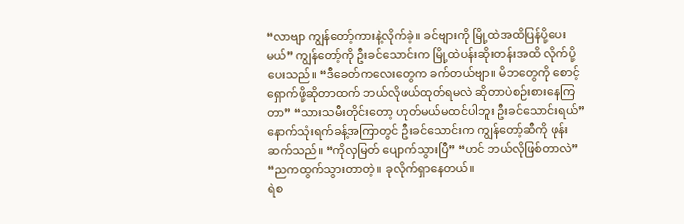“လာဗျာ ကျွန်တော့်ကားနဲ့လိုက်ခဲ့။ ခင်ဗျားကို မြို့ထဲအထိပြန်ပို့ပေးမယ်” ကျွန်တော့်ကို ဦးခင်သောင်းက မြို့ထဲပန်းဆိုးတန်းအထိ လိုက်ပို့ပေးသည်။ “ဒီခေတ်ကလေးတွေက ခက်တယ်ဗျာ။ မိဘတွေကို စောင့်ရှောက်ဖို့ဆိုတာထက် ဘယ်လိုဖယ်ထုတ်ရမလဲ ဆိုတာပဲစဉ်းစားနေကြတာ” “သားသမီးတိုင်းတော့ ဟုတ်မယ်မထင်ပါဘူး ဦးခင်သောင်းရယ်” နောက်သုံးရက်ခန့်အကြာတွင် ဦးခင်သောင်းက ကျွန်တော့်ဆီကို ဖုန်းဆက်သည်။ “ကိုလှမြတ် ပျောက်သွားပြီ” “ဟင် ဘယ်လိုဖြစ်တာလဲ” “ညကထွက်သွားတာတဲ့။ ခုလိုက်ရှာနေတယ်။
ရဲစ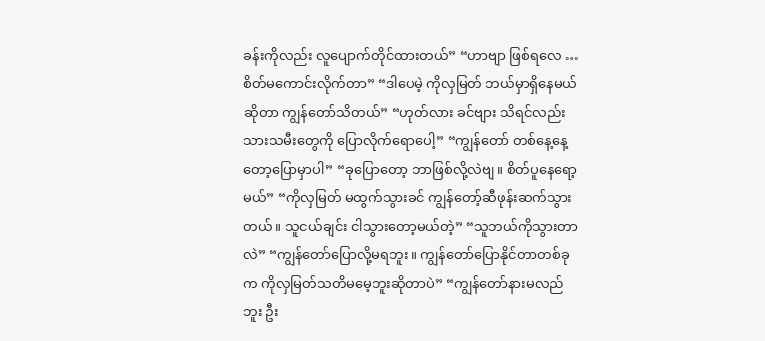ခန်းကိုလည်း လူပျောက်တိုင်ထားတယ်” “ဟာဗျာ ဖြစ်ရလေ … စိတ်မကောင်းလိုက်တာ” “ဒါပေမဲ့ ကိုလှမြတ် ဘယ်မှာရှိနေမယ်ဆိုတာ ကျွန်တော်သိတယ်” “ဟုတ်လား ခင်ဗျား သိရင်လည်း သားသမီးတွေကို ပြောလိုက်ရောပေါ့” “ကျွန်တော် တစ်နေ့နေ့တော့ပြောမှာပါ” “ခုပြောတော့ ဘာဖြစ်လို့လဲဗျ။ စိတ်ပူနေရော့မယ်” “ကိုလှမြတ် မထွက်သွားခင် ကျွန်တော့်ဆီဖုန်းဆက်သွားတယ်။ သူငယ်ချင်း ငါသွားတော့မယ်တဲ့” “သူဘယ်ကိုသွားတာလဲ” “ကျွန်တော်ပြောလို့မရဘူး။ ကျွန်တော်ပြောနိုင်တာတစ်ခုက ကိုလှမြတ်သတိမမေ့ဘူးဆိုတာပဲ” “ကျွန်တော်နားမလည်ဘူး ဦး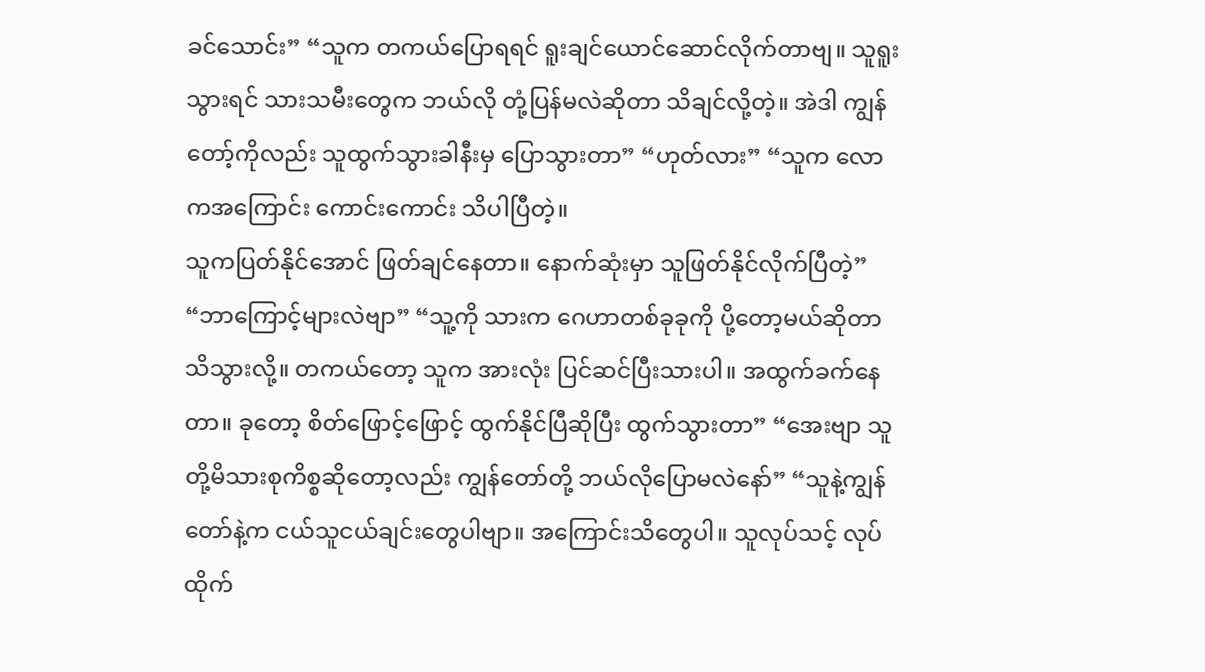ခင်သောင်း” “သူက တကယ်ပြောရရင် ရူးချင်ယောင်ဆောင်လိုက်တာဗျ။ သူရူးသွားရင် သားသမီးတွေက ဘယ်လို တုံ့ပြန်မလဲဆိုတာ သိချင်လို့တဲ့။ အဲဒါ ကျွန်တော့်ကိုလည်း သူထွက်သွားခါနီးမှ ပြောသွားတာ” “ဟုတ်လား” “သူက လောကအကြောင်း ကောင်းကောင်း သိပါပြီတဲ့။
သူကပြတ်နိုင်အောင် ဖြတ်ချင်နေတာ။ နောက်ဆုံးမှာ သူဖြတ်နိုင်လိုက်ပြီတဲ့” “ဘာကြောင့်များလဲဗျာ” “သူ့ကို သားက ဂေဟာတစ်ခုခုကို ပို့တော့မယ်ဆိုတာ သိသွားလို့။ တကယ်တော့ သူက အားလုံး ပြင်ဆင်ပြီးသားပါ။ အထွက်ခက်နေတာ။ ခုတော့ စိတ်ဖြောင့်ဖြောင့် ထွက်နိုင်ပြီဆိုပြီး ထွက်သွားတာ” “အေးဗျာ သူတို့မိသားစုကိစ္စဆိုတော့လည်း ကျွန်တော်တို့ ဘယ်လိုပြောမလဲနော်” “သူနဲ့ကျွန်တော်နဲ့က ငယ်သူငယ်ချင်းတွေပါဗျာ။ အကြောင်းသိတွေပါ။ သူလုပ်သင့် လုပ်ထိုက်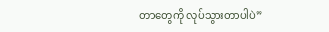တာတွေကို လုပ်သွားတာပါပဲ”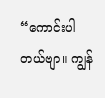“ကောင်းပါတယ်ဗျာ။ ကျွန်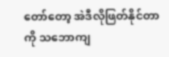တော်တော့ အဲဒီလိုဖြတ်နိုင်တာကို သဘောကျ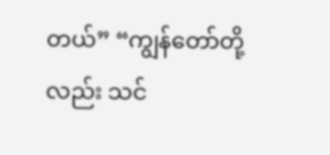တယ်” “ကျွန်တော်တို့လည်း သင်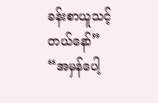ခန်းစာယူသင့်တယ်နော်” “အမှန်ပေါ့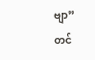ဗျာ”
တင်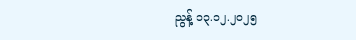ညွန့် ၁၃.၁၂.၂၀၂၅